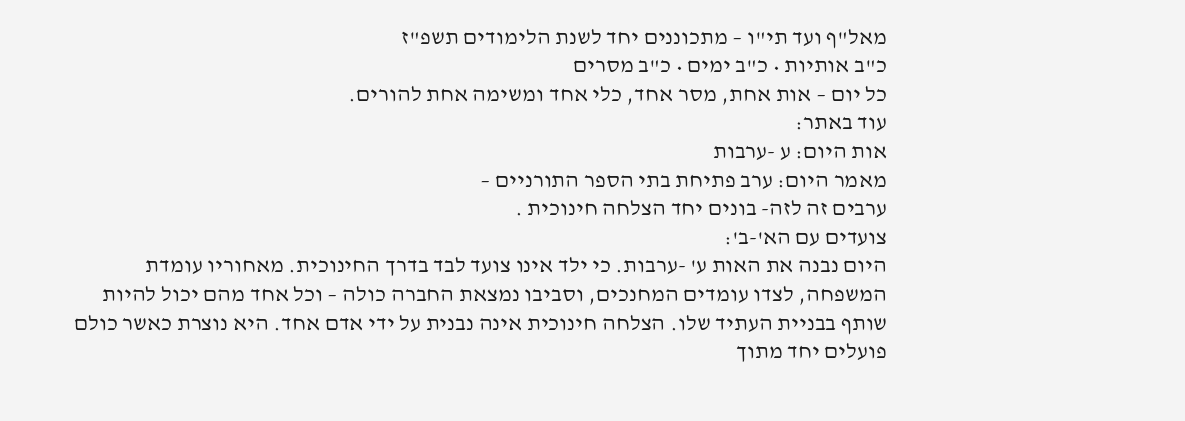מאל"ף ועד תי"ו – מתכוננים יחד לשנת הלימודים תשפ"ז
כ"ב אותיות • כ"ב ימים • כ"ב מסרים
כל יום – אות אחת, מסר אחד, כלי אחד ומשימה אחת להורים.
עוד באתר:
אות היום: ע -ערבות
מאמר היום: ערב פתיחת בתי הספר התורניים –
ערבים זה לזה- בונים יחד הצלחה חינוכית .
צועדים עם הא'-ב':
היום נבנה את האות ע' -ערבות. כי ילד אינו צועד לבד בדרך החינוכית. מאחוריו עומדת המשפחה, לצדו עומדים המחנכים, וסביבו נמצאת החברה כולה – וכל אחד מהם יכול להיות שותף בבניית העתיד שלו. הצלחה חינוכית אינה נבנית על ידי אדם אחד. היא נוצרת כאשר כולם פועלים יחד מתוך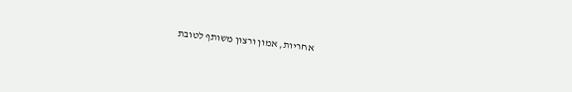אחריות, אמון ורצון משותף לטובת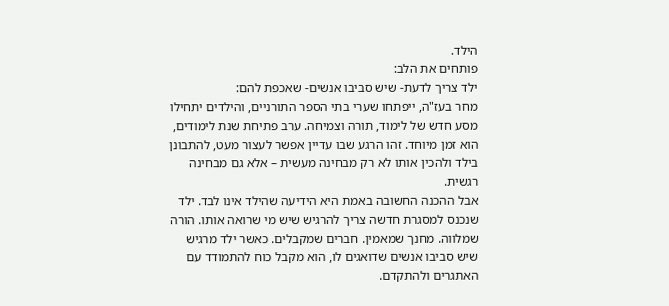הילד.
פותחים את הלב:
ילד צריך לדעת- שיש סביבו אנשים- שאכפת להם:
מחר בעז"ה, ייפתחו שערי בתי הספר התורניים, והילדים יתחילו מסע חדש של לימוד, תורה וצמיחה. ערב פתיחת שנת לימודים, הוא זמן מיוחד. זהו הרגע שבו עדיין אפשר לעצור מעט, להתבונן בילד ולהכין אותו לא רק מבחינה מעשית – אלא גם מבחינה רגשית.
אבל ההכנה החשובה באמת היא הידיעה שהילד אינו לבד. ילד שנכנס למסגרת חדשה צריך להרגיש שיש מי שרואה אותו. הורה שמלווה. מחנך שמאמין. חברים שמקבלים. כאשר ילד מרגיש שיש סביבו אנשים שדואגים לו, הוא מקבל כוח להתמודד עם האתגרים ולהתקדם.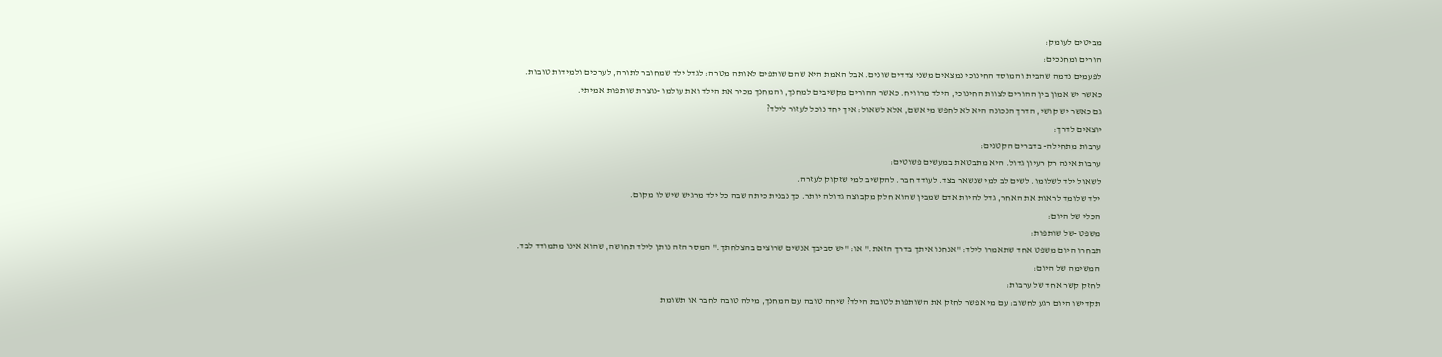מביטים לעומק:
הורים ומחנכים:
לפעמים נדמה שהבית והמוסד החינוכי נמצאים משני צדדים שונים. אבל האמת היא שהם שותפים לאותה מטרה: לגדל ילד שמחובר לתורה, לערכים ולמידות טובות.
כאשר יש אמון בין ההורים לצוות החינוכי, הילד מרוויח. כאשר ההורים מקשיבים למחנך, והמחנך מכיר את הילד ואת עולמו -נוצרת שותפות אמיתי.
גם כאשר יש קושי, הדרך הנכונה היא לא לחפש מי אשם, אלא לשאול: איך יחד נוכל לעזור לילד?
יוצאים לדרך:
ערבות מתחילה- בדברים הקטנים:
ערבות אינה רק רעיון גדול. היא מתבטאת במעשים פשוטים:
לשאול ילד לשלומו. לשים לב למי שנשאר בצד. לעודד חבר. להקשיב למי שזקוק לעזרה.
ילד שלומד לראות את האחר, גדל להיות אדם שמבין שהוא חלק מקבוצה גדולה יותר. כך נבנית כיתה שבה כל ילד מרגיש שיש לו מקום.
הכלי של היום:
משפט -של שותפות:
תבחרו היום משפט אחד שתאמרו לילד: "אנחנו איתך בדרך הזאת." או: "יש סביבך אנשים שרוצים בהצלחתך." המסר הזה נותן לילד תחושה, שהוא אינו מתמודד לבד.
המשימה של היום:
לחזק קשר אחד של ערבות:
תקדישו היום רגע לחשוב: עם מי אפשר לחזק את השותפות לטובת הילד? שיחה טובה עם המחנך, מילה טובה לחבר או תשומת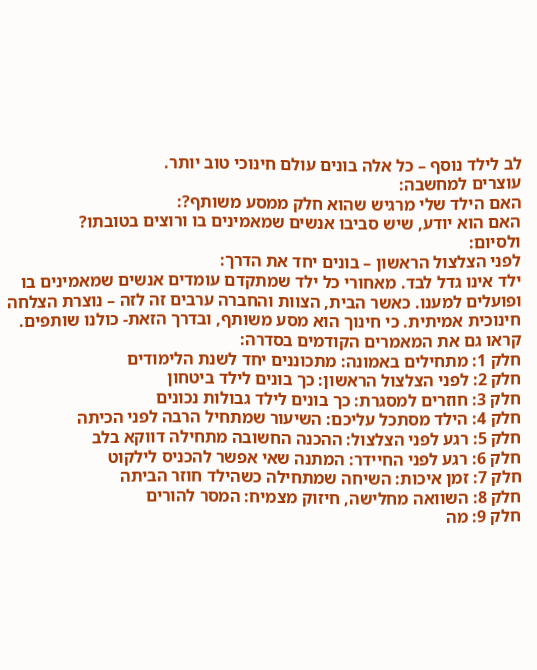לב לילד נוסף – כל אלה בונים עולם חינוכי טוב יותר.
עוצרים למחשבה:
האם הילד שלי מרגיש שהוא חלק ממסע משותף?:
האם הוא יודע, שיש סביבו אנשים שמאמינים בו ורוצים בטובתו?
ולסיום:
לפני הצלצול הראשון – בונים יחד את הדרך:
ילד אינו גדל לבד. מאחורי כל ילד שמתקדם עומדים אנשים שמאמינים בו ופועלים למענו. כאשר הבית, הצוות והחברה ערבים זה לזה – נוצרת הצלחה חינוכית אמיתית. כי חינוך הוא מסע משותף, ובדרך הזאת- כולנו שותפים.
קראו גם את המאמרים הקודמים בסדרה:
חלק 1: מתחילים באמונה: מתכוננים יחד לשנת הלימודים
חלק 2: לפני הצלצול הראשון: כך בונים לילד ביטחון
חלק 3: חוזרים למסגרת: כך בונים לילד גבולות נכונים
חלק 4: הילד מסתכל עליכם: השיעור שמתחיל הרבה לפני הכיתה
חלק 5: רגע לפני הצלצול: ההכנה החשובה מתחילה דווקא בלב
חלק 6: רגע לפני החיידר: המתנה שאי אפשר להכניס לילקוט
חלק 7: זמן איכות: השיחה שמתחילה כשהילד חוזר הביתה
חלק 8: השוואה מחלישה, חיזוק מצמיח: המסר להורים
חלק 9: מה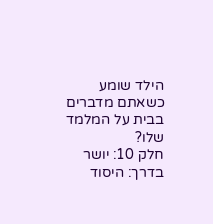הילד שומע כשאתם מדברים בבית על המלמד שלו?
חלק 10: יושר בדרך: היסוד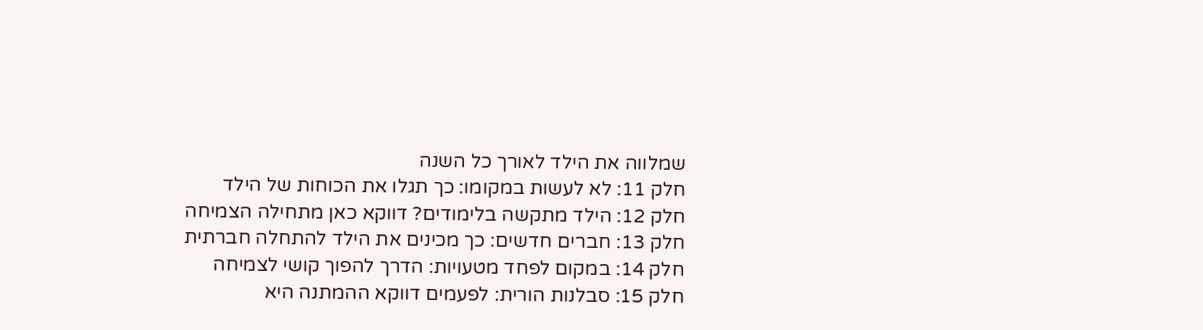שמלווה את הילד לאורך כל השנה
חלק 11: לא לעשות במקומו: כך תגלו את הכוחות של הילד
חלק 12: הילד מתקשה בלימודים? דווקא כאן מתחילה הצמיחה
חלק 13: חברים חדשים: כך מכינים את הילד להתחלה חברתית
חלק 14: במקום לפחד מטעויות: הדרך להפוך קושי לצמיחה
חלק 15: סבלנות הורית: לפעמים דווקא ההמתנה היא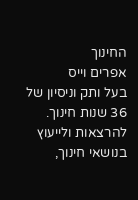החינוך
אפרים וייס
בעל ותק וניסיון של 36 שנות חינוך.
להרצאות ולייעוץ בנושאי חינוך,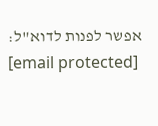אפשר לפנות לדוא"ל:
[email protected]